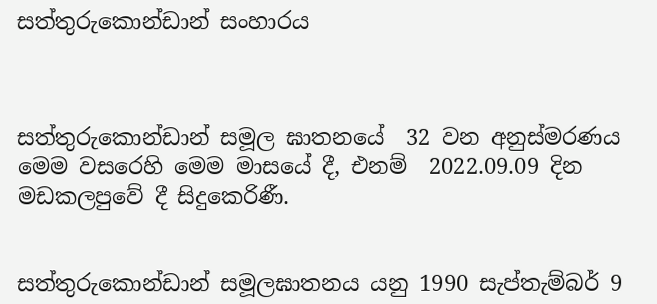සත්තුරුකොන්ඩාන් සංහාරය



සත්තුරුකොන්ඩාන් සමූල ඝාතනයේ  32 වන අනුස්මරණය මෙම වසරෙහි මෙම මාසයේ දී, එනම්  2022.09.09 දින මඩකලපුවේ දී සිදුකෙරිණී.


සත්තුරුකොන්ඩාන් සමූලඝාතනය යනු 1990 සැප්තැම්බර් 9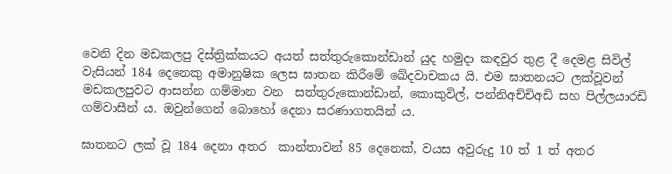වෙනි දින මඩකලපු දිස්ත්‍රික්කයට අයත් සත්තුරුකොන්ඩාන් යුද හමුදා කඳවුර තුළ දී ‌දෙමළ සිවිල් වැසියන් 184 දෙනෙකු අමානුෂික ලෙස ඝාතන කිරීමේ ‌ඛේදවාචකය යි. එම ඝාතනයට ලක්වූවන් මඩකලපුවට ආසන්න ගම්මාන වන  සත්තුරුකොන්ඩාන්, කොකුවිල්, පන්නිඅච්චිඅඩි සහ පිල්ලයාරඩි ගම්වාසීන් ය. ඔවුන්ගෙන් බොහෝ දෙනා සරණාගතයින් ය.

ඝාතනට ලක් වූ 184 දෙනා අතර  කාන්තාවන් 85 දෙනෙක්, වයස අවුරුදු 10 ත් 1 ත් අතර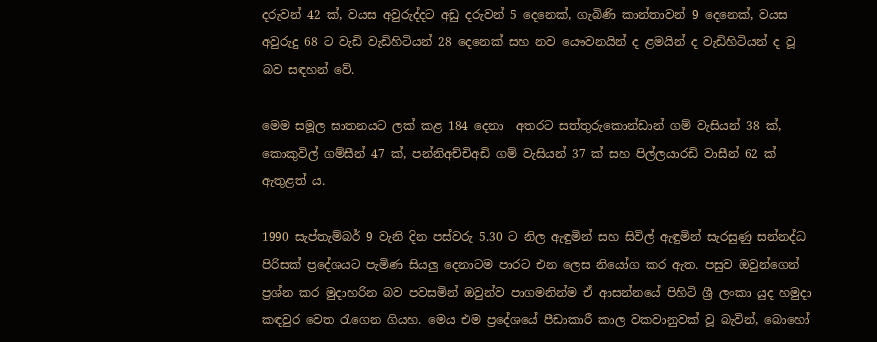දරුවන් 42 ක්, වයස අවුරුද්දට අඩු දරුවන් 5 දෙනෙක්, ගැබිණි කාන්තාවන් 9 දෙනෙක්, වයස අවුරුදු 68 ට වැඩි වැඩිහිටියන් 28 දෙනෙක් සහ නව ‌යෞවනයින් ද ළමයින් ද වැඩිහිටියන් ද වූ බව සඳහන් වේ.

මෙම සමූල ඝාතනයට ලක් කළ 184 දෙනා  අතරට සත්තුරුකොන්ඩාන් ගම් වැසියන් 38 ක්, කොකුවිල් ගම්සීන් 47 ක්, පන්නිඅච්චිඅඩි ගම් වැසියන් 37 ක් සහ පිල්ලයාරඩි වාසීන් 62 ක් ඇතුළත් ය.

1990 සැප්තැම්බර් 9 වැනි දින පස්වරු 5.30 ට නිල ඇඳුමින් සහ සිවිල් ඇඳුමින් සැරසුණු සන්නද්ධ පිරිසක් ප්‍රදේශයට පැමිණ සියලු දෙනාටම පාරට එන ලෙස නියෝග කර ඇත. පසුව ඔවුන්ගෙන් ප්‍රශ්න කර මුදාහරින බව පවසමින් ඔවුන්ව පාගමනින්ම ඒ ආසන්නයේ පිහිටි ශ්‍රී ලංකා යුද හමුදා කඳවුර වෙත රැගෙන ගියහ. මෙය එම ප්‍රදේශයේ පීඩාකාරී කාල වකවානුවක් වූ බැවින්, බොහෝ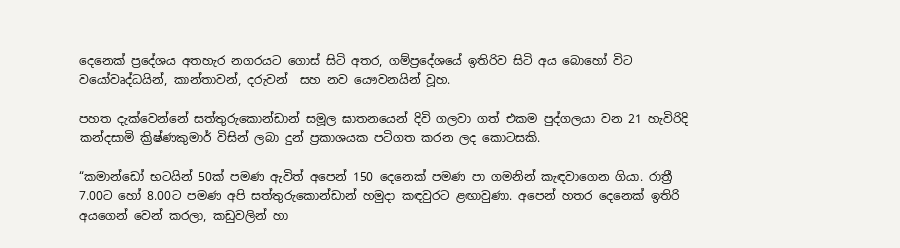දෙනෙක් ප්‍රදේශය අතහැර නගරයට ගොස් සිටි අතර, ගම්ප්‍රදේශයේ ඉතිරිව සිටි අය බොහෝ විට වයෝවෘද්ධයින්, කාන්තාවන්, දරුවන්  සහ නව යෞවනයින් වූහ.

පහත දැක්වෙන්නේ සත්තුරුකොන්ඩාන් සමූල ඝාතනයෙන් දිවි ගලවා ගත් එකම පුද්ගලයා වන 21 හැවිරිදි කන්දසාමි ක්‍රිෂ්ණකුමාර් විසින් ලබා දුන් ප්‍රකාශයක පටිගත කරන ලද කොටසකි.

“කමාන්ඩෝ භටයින් 50ක් පමණ ඇවිත් අපෙන් 150 දෙනෙක් පමණ පා ගමනින් කැඳවාගෙන ගියා. රාත්‍රී 7.00ට හෝ 8.00ට පමණ අපි සත්තුරුකොන්ඩාන් හමුදා කඳවුරට ළඟාවුණා. අපෙන් හතර දෙනෙක් ඉතිරි අයගෙන් වෙන් කරලා, කඩුවලින් හා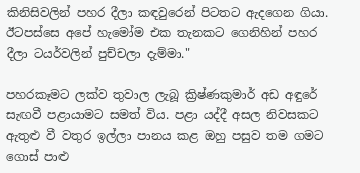කිනිසිවලින් පහර දීලා කඳවුරෙන් පිටතට ඇදගෙන ගියා. ඊටපස්සෙ අපේ හැමෝම එක තැනකට ගෙනිහින් පහර දීලා ටයර්වලින් පුච්චලා දැම්මා."

පහරකෑමට ලක්ව තුවාල ලැබූ ක්‍රිෂ්ණකුමාර් අඩ අඳුරේ සැඟවී පළායාමට සමත් විය. පළා යද්දී අසල නිවසකට ඇතුළු වී වතුර ඉල්ලා පානය කළ ඔහු පසුව තම ගමට ගොස් පාළු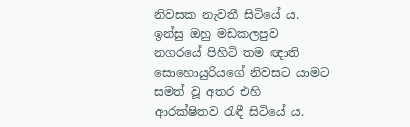නිවසක නැවතී සිටියේ ය. ඉන්සු ඔහු මඩකලපුව නගරයේ පිහිටි තම ඥාති සොහොයුරියගේ නිවසට යාමට සමත් වූ අතර එහි ආරක්ෂිතව රැඳී සිටියේ ය.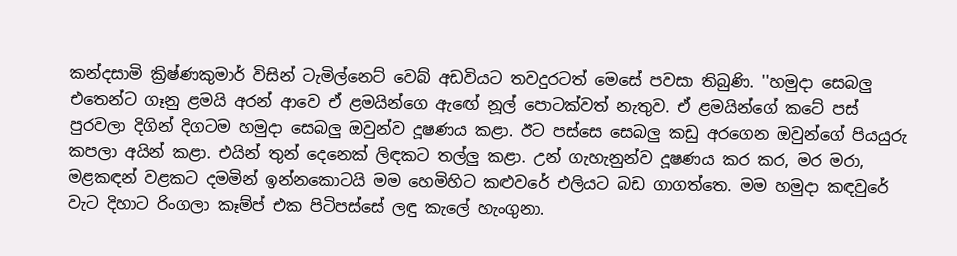කන්දසාමි ක්‍රිෂ්ණකුමාර් විසින් ටැමිල්නෙට් වෙබ් අඩවියට තවදුරටත් මෙසේ පවසා තිබුණි. ''හමුදා සෙබලු එතෙන්ට ගෑනු ළමයි අරන් ආවෙ ඒ ළමයින්ගෙ ඇඟේ නූල් පොටක්වත් නැතුව. ඒ ළමයින්ගේ කටේ පස් පුරවලා දිගින් දිගටම හමුදා සෙබලු ඔවුන්ව දූෂණය කළා. ඊට පස්සෙ සෙබලු කඩු අරගෙන ඔවුන්ගේ පියයුරු කපලා අයින් කළා. එයින් තුන් දෙනෙක් ලිඳකට තල්ලු කළා. උන් ගැහැනුන්ව දූෂණය කර කර, මර මරා, මළකඳන් වළකට දමමින් ඉන්නකොටයි මම හෙමිහිට කළුවරේ එලියට බඩ ගාගත්තෙ. මම හමුදා කඳවුරේ වැට දිහාට රිංගලා කෑම්ප් එක පිටිපස්සේ ලඳු කැලේ හැංගුනා.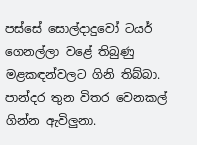පස්සේ සොල්දාදුවෝ ටයර් ගෙනල්ලා වළේ තිබුණු මළකඳන්වලට ගිනි තිබ්බා. පාන්දර තුන විතර වෙනකල් ගින්න ඇවිලුනා.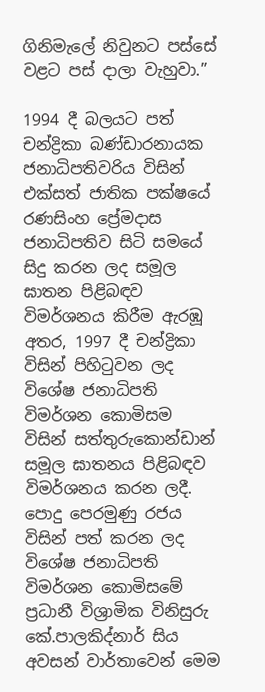ගිනිමැලේ නිවුනට පස්සේ වළට පස් දාලා වැහුවා.”

1994 දී බලයට පත් චන්ද්‍රිකා බණ්ඩාරනායක ජනාධිපතිවරිය විසින් එක්සත් ජාතික පක්ෂයේ රණසිංහ ප්‍රේමදාස ජනාධිපතිව සිටි සමයේ සිදු කරන ලද සමූල ඝාතන පිළිබඳව විමර්ශනය කිරීම ඇරඹූ අතර, 1997 දී චන්ද්‍රිකා විසින් පිහිටුවන ලද විශේෂ ජනාධිපති විමර්ශන කොමිසම විසින් සත්තුරුකොන්ඩාන් සමූල ඝාතනය පිළිබඳව විමර්ශනය කරන ලදී. පොදු පෙරමුණු රජය විසින් පත් කරන ලද විශේෂ ජනාධිපති විමර්ශන කොමිසමේ ප්‍රධානී විශ්‍රාමික විනිසුරු කේ.පාලකිද්නාර් සිය අවසන් වාර්තාවෙන් මෙම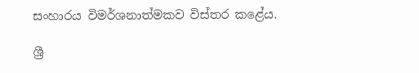සංහාරය විමර්ශනාත්මකව විස්තර කළේය.

ශ්‍රී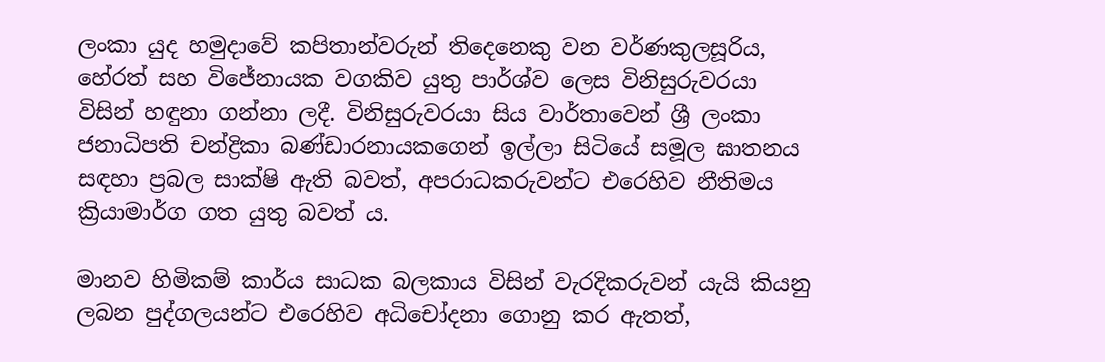ලංකා යුද හමුදාවේ කපිතාන්වරුන් තිදෙනෙකු වන වර්ණකුලසූරිය, හේරත් සහ විජේනායක වගකිව යුතු පාර්ශ්ව ලෙස විනිසුරුවරයා විසින් හඳුනා ගන්නා ලදී. විනිසුරුවරයා සිය වාර්තාවෙන් ශ්‍රී ලංකා ජනාධිපති චන්ද්‍රිකා බණ්ඩාරනායකගෙන් ඉල්ලා සිටියේ සමූල ඝාතනය සඳහා ප්‍රබල සාක්ෂි ඇති බවත්, අපරාධකරුවන්ට එරෙහිව නීතිමය ක්‍රියාමාර්ග ගත යුතු බවත් ය.

මානව හිමිකම් කාර්ය සාධක බලකාය විසින් වැරදිකරුවන් යැයි කියනු ලබන පුද්ගලයන්ට එරෙහිව අධිචෝදනා ගොනු කර ඇතත්,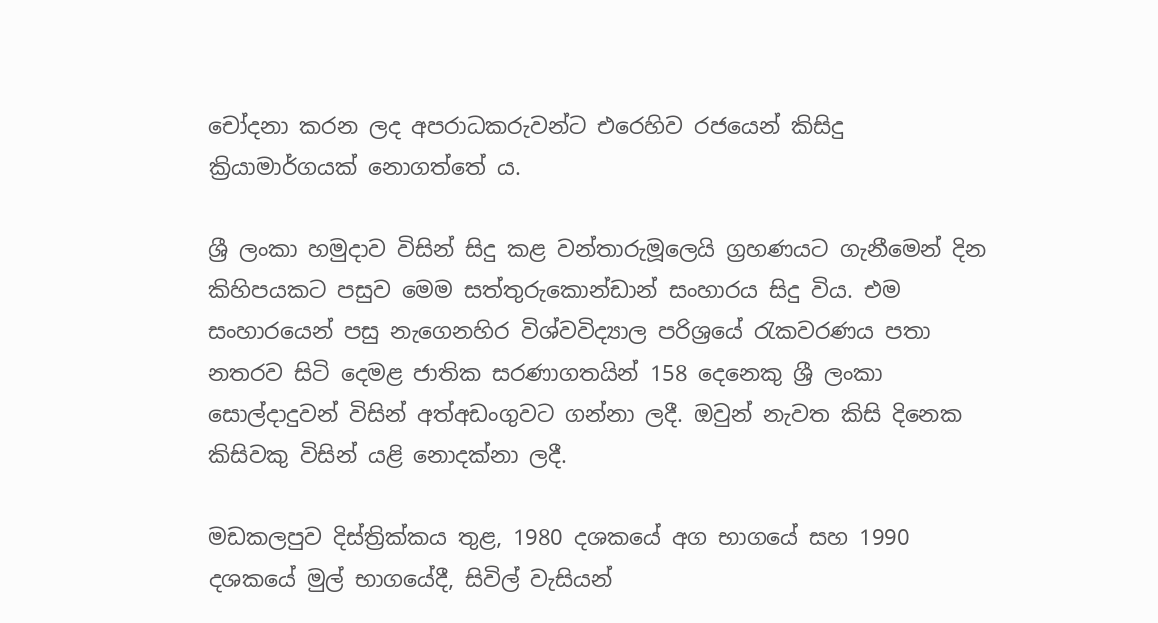චෝදනා කරන ලද අපරාධකරුවන්ට එරෙහිව රජයෙන් කිසිදු ක්‍රියාමාර්ගයක් නොගත්තේ ය.

ශ්‍රී ලංකා හමුදාව විසින් සිදු කළ වන්තාරුමූලෙයි ග්‍රහණයට ගැනීමෙන් දින කිහිපයකට පසුව මෙම සත්තුරුකොන්ඩාන් සංහාරය සිදු විය. එම සංහාරයෙන් පසු නැගෙනහිර විශ්වවිද්‍යාල පරිශ්‍රයේ රැකවරණය පතා නතරව සිටි දෙමළ ජාතික සරණාගතයින් 158 දෙනෙකු ශ්‍රී ලංකා සොල්දාදුවන් විසින් අත්අඩංගුවට ගන්නා ලදී. ඔවුන් නැවත කිසි දිනෙක කිසිවකු විසින් යළි නොදක්නා ලදී.

මඩකලපුව දිස්ත්‍රික්කය තුළ, 1980 දශකයේ අග භාගයේ සහ 1990 දශකයේ මුල් භාගයේදී, සිවිල් වැසියන්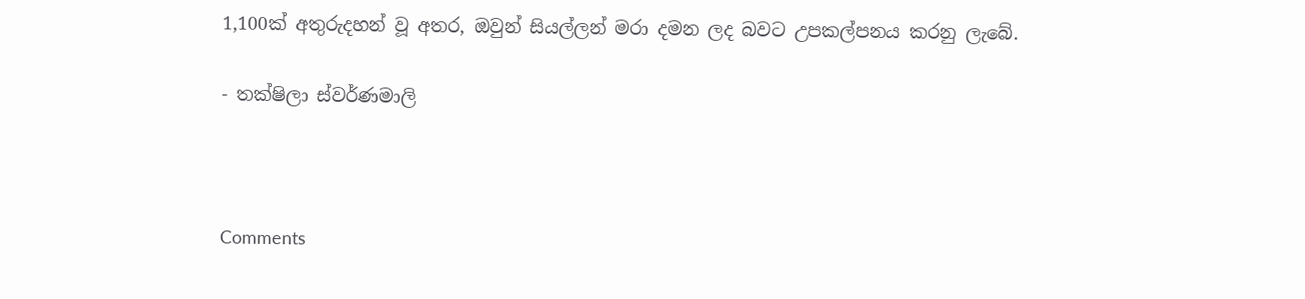1,100ක් අතුරුදහන් වූ අතර, ඔවුන් සියල්ලන් මරා දමන ලද බවට උපකල්පනය කරනු ලැබේ.

- තක්ෂිලා ස්වර්ණමාලි



Comments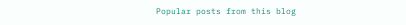Popular posts from this blog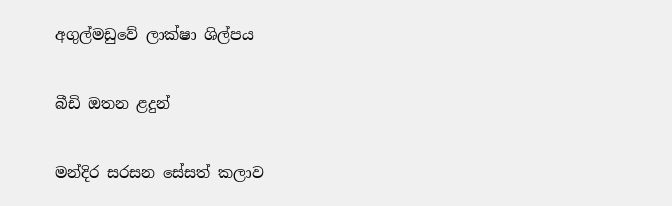අගුල්මඩුවේ ලාක්ෂා ශිල්පය

බීඩි ඔතන ළදුන්

මන්දිර සරසන සේසත් කලාව